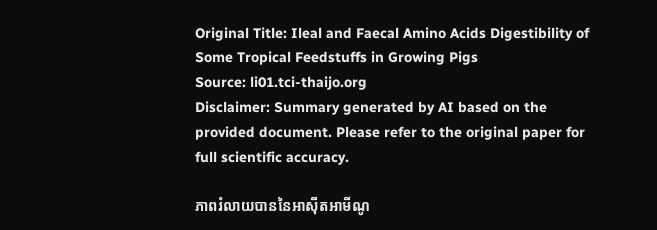Original Title: Ileal and Faecal Amino Acids Digestibility of Some Tropical Feedstuffs in Growing Pigs
Source: li01.tci-thaijo.org
Disclaimer: Summary generated by AI based on the provided document. Please refer to the original paper for full scientific accuracy.

ភាពរំលាយបាននៃអាស៊ីតអាមីណូ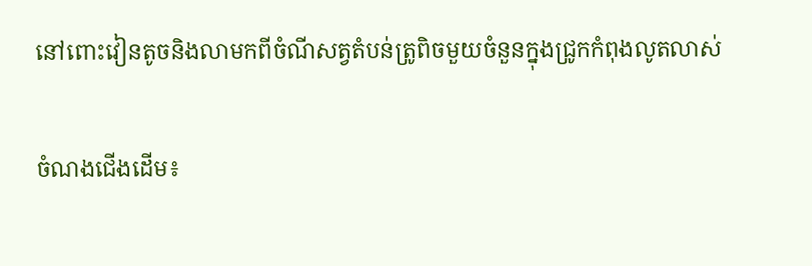នៅពោះវៀនតូចនិងលាមកពីចំណីសត្វតំបន់ត្រូពិចមួយចំនួនក្នុងជ្រូកកំពុងលូតលាស់

ចំណងជើងដើម៖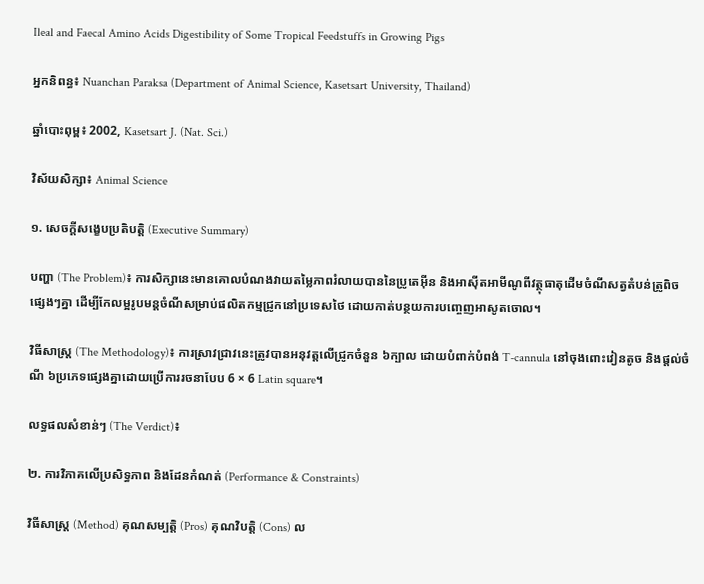Ileal and Faecal Amino Acids Digestibility of Some Tropical Feedstuffs in Growing Pigs

អ្នកនិពន្ធ៖ Nuanchan Paraksa (Department of Animal Science, Kasetsart University, Thailand)

ឆ្នាំបោះពុម្ព៖ 2002, Kasetsart J. (Nat. Sci.)

វិស័យសិក្សា៖ Animal Science

១. សេចក្តីសង្ខេបប្រតិបត្តិ (Executive Summary)

បញ្ហា (The Problem)៖ ការសិក្សានេះមានគោលបំណងវាយតម្លៃភាពរំលាយបាននៃប្រូតេអ៊ីន និងអាស៊ីតអាមីណូពីវត្ថុធាតុដើមចំណីសត្វតំបន់ត្រូពិចផ្សេងៗគ្នា ដើម្បីកែលម្អរូបមន្តចំណីសម្រាប់ផលិតកម្មជ្រូកនៅប្រទេសថៃ ដោយកាត់បន្ថយការបញ្ចេញអាសូតចោល។

វិធីសាស្ត្រ (The Methodology)៖ ការស្រាវជ្រាវនេះត្រូវបានអនុវត្តលើជ្រូកចំនួន ៦ក្បាល ដោយបំពាក់បំពង់ T-cannula នៅចុងពោះវៀនតូច និងផ្តល់ចំណី ៦ប្រភេទផ្សេងគ្នាដោយប្រើការរចនាបែប 6 × 6 Latin square។

លទ្ធផលសំខាន់ៗ (The Verdict)៖

២. ការវិភាគលើប្រសិទ្ធភាព និងដែនកំណត់ (Performance & Constraints)

វិធីសាស្ត្រ (Method) គុណសម្បត្តិ (Pros) គុណវិបត្តិ (Cons) ល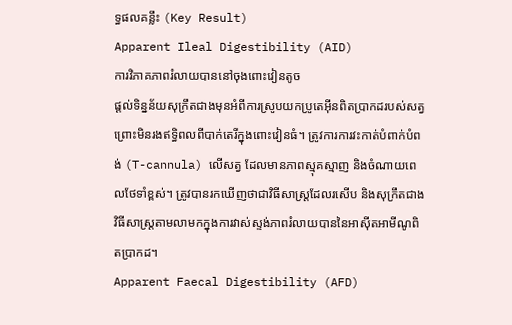ទ្ធផលគន្លឹះ (Key Result)
Apparent Ileal Digestibility (AID)
ការវិភាគភាពរំលាយបាននៅចុងពោះវៀនតូច
ផ្តល់ទិន្នន័យសុក្រឹតជាងមុនអំពីការស្រូបយកប្រូតេអ៊ីនពិតប្រាកដរបស់សត្វ ព្រោះមិនរងឥទ្ធិពលពីបាក់តេរីក្នុងពោះវៀនធំ។ ត្រូវការការវះកាត់បំពាក់បំពង់ (T-cannula) លើសត្វ ដែលមានភាពស្មុគស្មាញ និងចំណាយពេលថែទាំខ្ពស់។ ត្រូវបានរកឃើញថាជាវិធីសាស្ត្រដែលរសើប និងសុក្រឹតជាងវិធីសាស្ត្រតាមលាមកក្នុងការវាស់ស្ទង់ភាពរំលាយបាននៃអាស៊ីតអាមីណូពិតប្រាកដ។
Apparent Faecal Digestibility (AFD)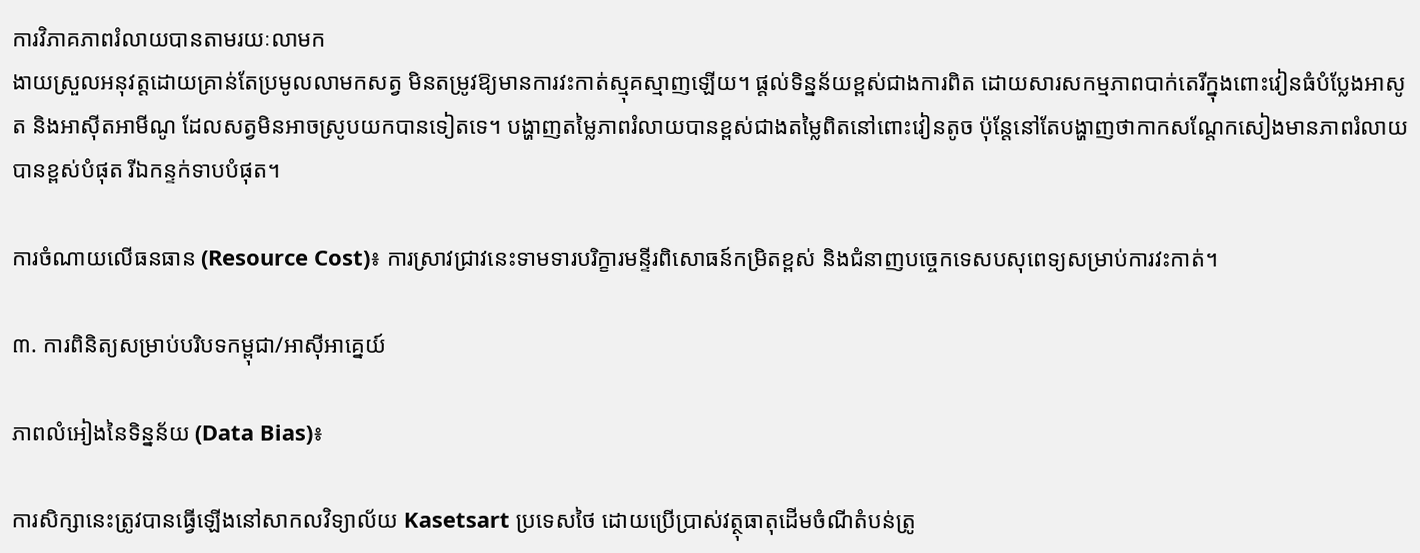ការវិភាគភាពរំលាយបានតាមរយៈលាមក
ងាយស្រួលអនុវត្តដោយគ្រាន់តែប្រមូលលាមកសត្វ មិនតម្រូវឱ្យមានការវះកាត់ស្មុគស្មាញឡើយ។ ផ្តល់ទិន្នន័យខ្ពស់ជាងការពិត ដោយសារសកម្មភាពបាក់តេរីក្នុងពោះវៀនធំបំប្លែងអាសូត និងអាស៊ីតអាមីណូ ដែលសត្វមិនអាចស្រូបយកបានទៀតទេ។ បង្ហាញតម្លៃភាពរំលាយបានខ្ពស់ជាងតម្លៃពិតនៅពោះវៀនតូច ប៉ុន្តែនៅតែបង្ហាញថាកាកសណ្តែកសៀងមានភាពរំលាយបានខ្ពស់បំផុត រីឯកន្ទក់ទាបបំផុត។

ការចំណាយលើធនធាន (Resource Cost)៖ ការស្រាវជ្រាវនេះទាមទារបរិក្ខារមន្ទីរពិសោធន៍កម្រិតខ្ពស់ និងជំនាញបច្ចេកទេសបសុពេទ្យសម្រាប់ការវះកាត់។

៣. ការពិនិត្យសម្រាប់បរិបទកម្ពុជា/អាស៊ីអាគ្នេយ៍

ភាពលំអៀងនៃទិន្នន័យ (Data Bias)៖

ការសិក្សានេះត្រូវបានធ្វើឡើងនៅសាកលវិទ្យាល័យ Kasetsart ប្រទេសថៃ ដោយប្រើប្រាស់វត្ថុធាតុដើមចំណីតំបន់ត្រូ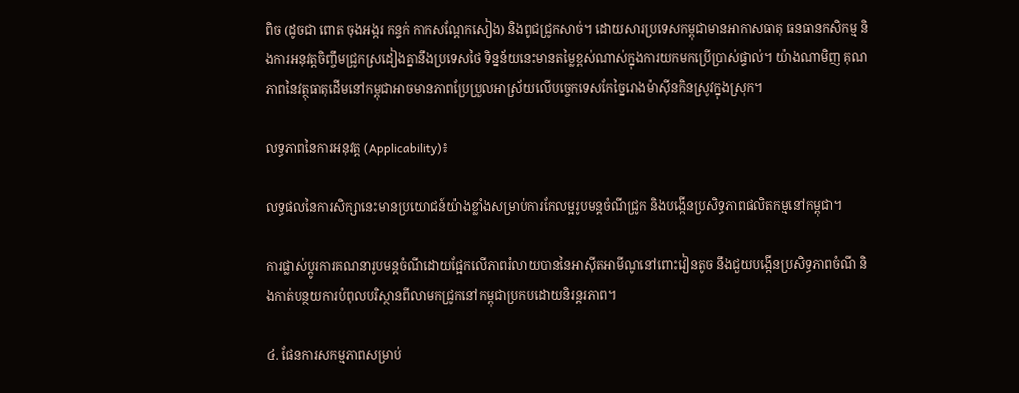ពិច (ដូចជា ពោត ចុងអង្ករ កន្ទក់ កាកសណ្តែកសៀង) និងពូជជ្រូកសាច់។ ដោយសារប្រទេសកម្ពុជាមានអាកាសធាតុ ធនធានកសិកម្ម និងការអនុវត្តចិញ្ចឹមជ្រូកស្រដៀងគ្នានឹងប្រទេសថៃ ទិន្នន័យនេះមានតម្លៃខ្ពស់ណាស់ក្នុងការយកមកប្រើប្រាស់ផ្ទាល់។ យ៉ាងណាមិញ គុណភាពនៃវត្ថុធាតុដើមនៅកម្ពុជាអាចមានភាពប្រែប្រួលអាស្រ័យលើបច្ចេកទេសកែច្នៃរោងម៉ាស៊ីនកិនស្រូវក្នុងស្រុក។

លទ្ធភាពនៃការអនុវត្ត (Applicability)៖

លទ្ធផលនៃការសិក្សានេះមានប្រយោជន៍យ៉ាងខ្លាំងសម្រាប់ការកែលម្អរូបមន្តចំណីជ្រូក និងបង្កើនប្រសិទ្ធភាពផលិតកម្មនៅកម្ពុជា។

ការផ្លាស់ប្តូរការគណនារូបមន្តចំណីដោយផ្អែកលើភាពរំលាយបាននៃអាស៊ីតអាមីណូនៅពោះវៀនតូច នឹងជួយបង្កើនប្រសិទ្ធភាពចំណី និងកាត់បន្ថយការបំពុលបរិស្ថានពីលាមកជ្រូកនៅកម្ពុជាប្រកបដោយនិរន្តរភាព។

៤. ផែនការសកម្មភាពសម្រាប់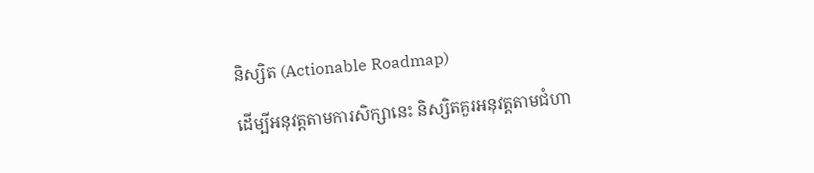និស្សិត (Actionable Roadmap)

ដើម្បីអនុវត្តតាមការសិក្សានេះ និស្សិតគួរអនុវត្តតាមជំហា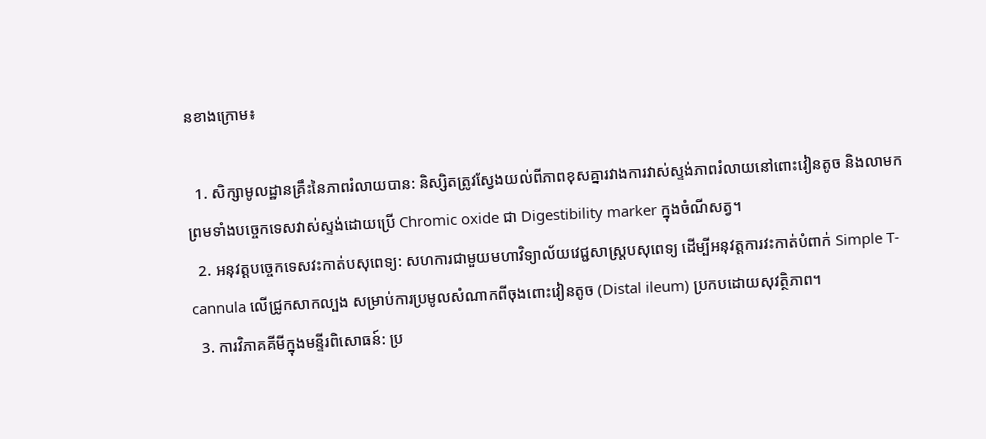នខាងក្រោម៖

  1. សិក្សាមូលដ្ឋានគ្រឹះនៃភាពរំលាយបាន: និស្សិតត្រូវស្វែងយល់ពីភាពខុសគ្នារវាងការវាស់ស្ទង់ភាពរំលាយនៅពោះវៀនតូច និងលាមក ព្រមទាំងបច្ចេកទេសវាស់ស្ទង់ដោយប្រើ Chromic oxide ជា Digestibility marker ក្នុងចំណីសត្វ។
  2. អនុវត្តបច្ចេកទេសវះកាត់បសុពេទ្យ: សហការជាមួយមហាវិទ្យាល័យវេជ្ជសាស្ត្របសុពេទ្យ ដើម្បីអនុវត្តការវះកាត់បំពាក់ Simple T-cannula លើជ្រូកសាកល្បង សម្រាប់ការប្រមូលសំណាកពីចុងពោះវៀនតូច (Distal ileum) ប្រកបដោយសុវត្ថិភាព។
  3. ការវិភាគគីមីក្នុងមន្ទីរពិសោធន៍: ប្រ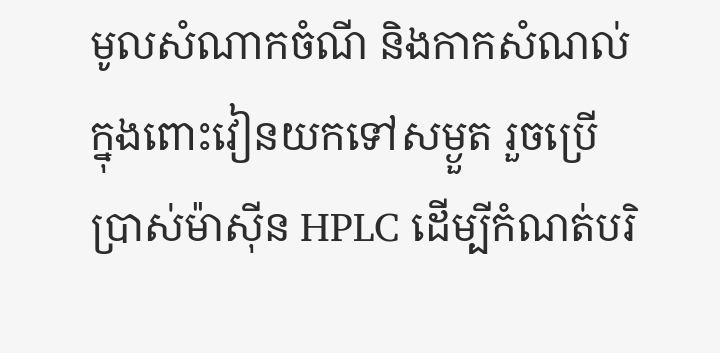មូលសំណាកចំណី និងកាកសំណល់ក្នុងពោះវៀនយកទៅសម្ងួត រួចប្រើប្រាស់ម៉ាស៊ីន HPLC ដើម្បីកំណត់បរិ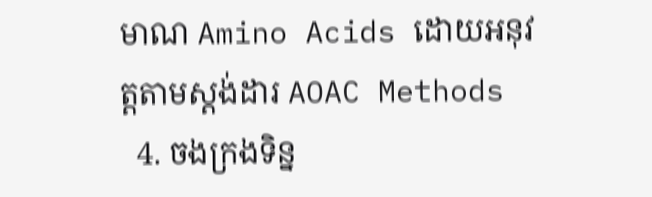មាណ Amino Acids ដោយអនុវត្តតាមស្តង់ដារ AOAC Methods
  4. ចងក្រងទិន្ន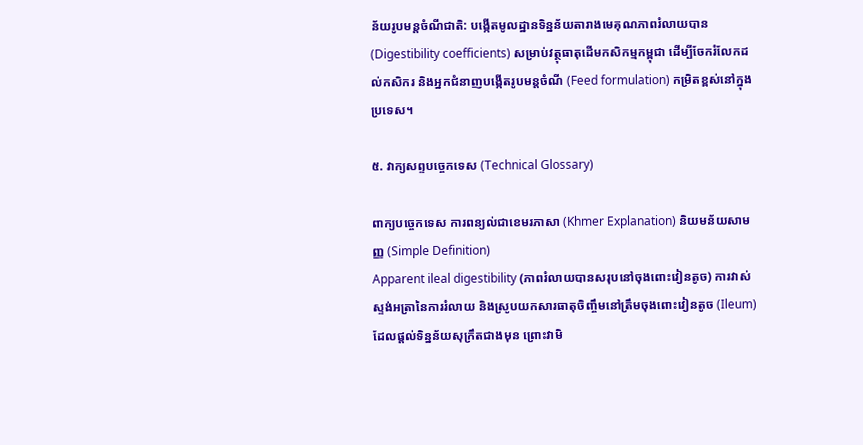ន័យរូបមន្តចំណីជាតិ: បង្កើតមូលដ្ឋានទិន្នន័យតារាងមេគុណភាពរំលាយបាន (Digestibility coefficients) សម្រាប់វត្ថុធាតុដើមកសិកម្មកម្ពុជា ដើម្បីចែករំលែកដល់កសិករ និងអ្នកជំនាញបង្កើតរូបមន្តចំណី (Feed formulation) កម្រិតខ្ពស់នៅក្នុងប្រទេស។

៥. វាក្យសព្ទបច្ចេកទេស (Technical Glossary)

ពាក្យបច្ចេកទេស ការពន្យល់ជាខេមរភាសា (Khmer Explanation) និយមន័យសាមញ្ញ (Simple Definition)
Apparent ileal digestibility (ភាពរំលាយបានសរុបនៅចុងពោះវៀនតូច) ការវាស់ស្ទង់អត្រានៃការរំលាយ និងស្រូបយកសារធាតុចិញ្ចឹមនៅត្រឹមចុងពោះវៀនតូច (Ileum) ដែលផ្តល់ទិន្នន័យសុក្រឹតជាងមុន ព្រោះវាមិ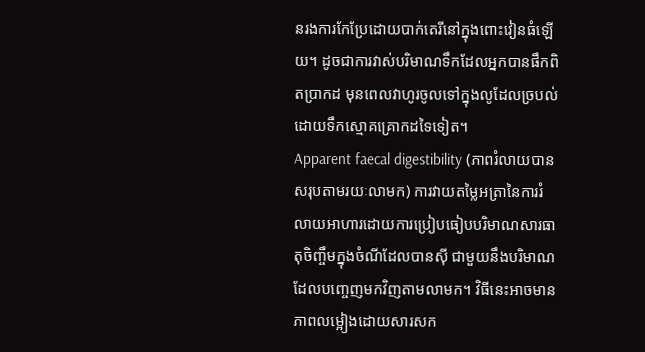នរងការកែប្រែដោយបាក់តេរីនៅក្នុងពោះវៀនធំឡើយ។ ដូចជាការវាស់បរិមាណទឹកដែលអ្នកបានផឹកពិតប្រាកដ មុនពេលវាហូរចូលទៅក្នុងលូដែលច្របល់ដោយទឹកស្មោគគ្រោកដទៃទៀត។
Apparent faecal digestibility (ភាពរំលាយបានសរុបតាមរយៈលាមក) ការវាយតម្លៃអត្រានៃការរំលាយអាហារដោយការប្រៀបធៀបបរិមាណសារធាតុចិញ្ចឹមក្នុងចំណីដែលបានស៊ី ជាមួយនឹងបរិមាណដែលបញ្ចេញមកវិញតាមលាមក។ វិធីនេះអាចមានភាពលម្អៀងដោយសារសក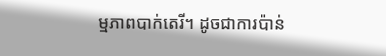ម្មភាពបាក់តេរី។ ដូចជាការប៉ាន់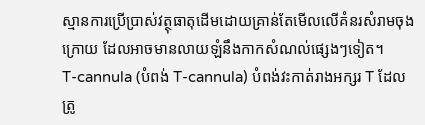ស្មានការប្រើប្រាស់វត្ថុធាតុដើមដោយគ្រាន់តែមើលលើគំនរសំរាមចុងក្រោយ ដែលអាចមានលាយឡំនឹងកាកសំណល់ផ្សេងៗទៀត។
T-cannula (បំពង់ T-cannula) បំពង់វះកាត់រាងអក្សរ T ដែលត្រូ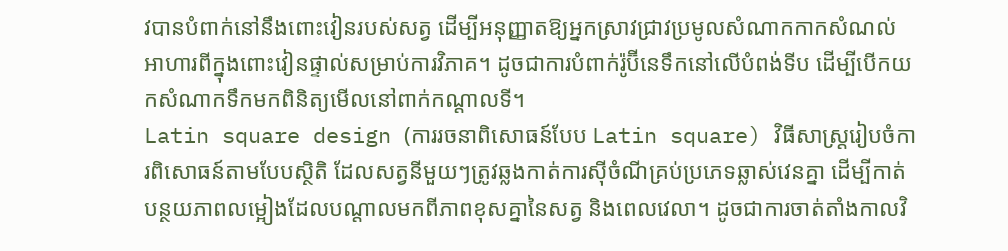វបានបំពាក់នៅនឹងពោះវៀនរបស់សត្វ ដើម្បីអនុញ្ញាតឱ្យអ្នកស្រាវជ្រាវប្រមូលសំណាកកាកសំណល់អាហារពីក្នុងពោះវៀនផ្ទាល់សម្រាប់ការវិភាគ។ ដូចជាការបំពាក់រ៉ូប៊ីនេទឹកនៅលើបំពង់ទីប ដើម្បីបើកយកសំណាកទឹកមកពិនិត្យមើលនៅពាក់កណ្តាលទី។
Latin square design (ការរចនាពិសោធន៍បែប Latin square) វិធីសាស្ត្ររៀបចំការពិសោធន៍តាមបែបស្ថិតិ ដែលសត្វនីមួយៗត្រូវឆ្លងកាត់ការស៊ីចំណីគ្រប់ប្រភេទឆ្លាស់វេនគ្នា ដើម្បីកាត់បន្ថយភាពលម្អៀងដែលបណ្តាលមកពីភាពខុសគ្នានៃសត្វ និងពេលវេលា។ ដូចជាការចាត់តាំងកាលវិ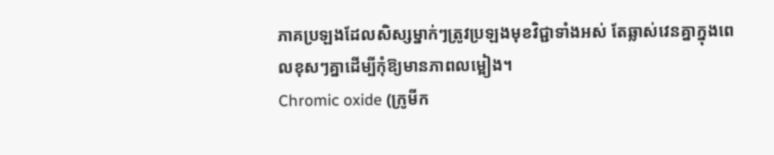ភាគប្រឡងដែលសិស្សម្នាក់ៗត្រូវប្រឡងមុខវិជ្ជាទាំងអស់ តែឆ្លាស់វេនគ្នាក្នុងពេលខុសៗគ្នាដើម្បីកុំឱ្យមានភាពលម្អៀង។
Chromic oxide (ក្រូមីក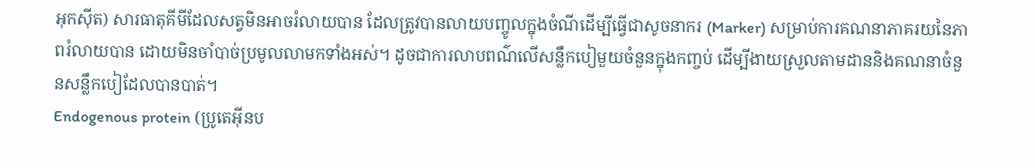អុកស៊ីត) សារធាតុគីមីដែលសត្វមិនអាចរំលាយបាន ដែលត្រូវបានលាយបញ្ចូលក្នុងចំណីដើម្បីធ្វើជាសូចនាករ (Marker) សម្រាប់ការគណនាភាគរយនៃភាពរំលាយបាន ដោយមិនចាំបាច់ប្រមូលលាមកទាំងអស់។ ដូចជាការលាបពណ៌លើសន្លឹកបៀមួយចំនួនក្នុងកញ្ចប់ ដើម្បីងាយស្រួលតាមដាននិងគណនាចំនួនសន្លឹកបៀដែលបានបាត់។
Endogenous protein (ប្រូតេអ៊ីនប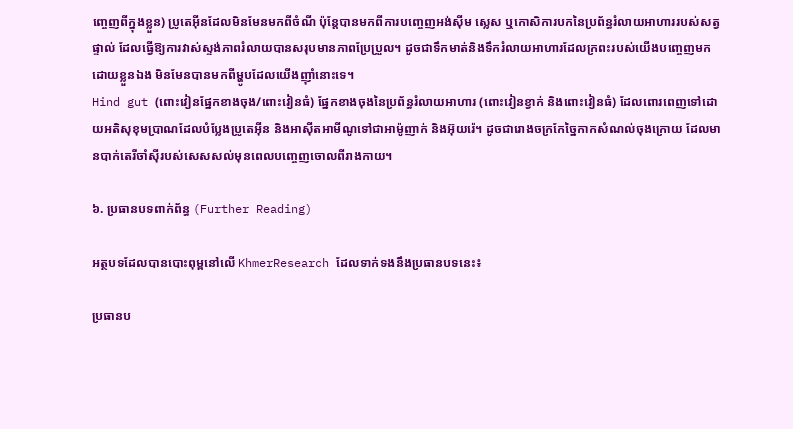ញ្ចេញពីក្នុងខ្លួន) ប្រូតេអ៊ីនដែលមិនមែនមកពីចំណី ប៉ុន្តែបានមកពីការបញ្ចេញអង់ស៊ីម ស្លេស ឬកោសិការបកនៃប្រព័ន្ធរំលាយអាហាររបស់សត្វផ្ទាល់ ដែលធ្វើឱ្យការវាស់ស្ទង់ភាពរំលាយបានសរុបមានភាពប្រែប្រួល។ ដូចជាទឹកមាត់និងទឹករំលាយអាហារដែលក្រពះរបស់យើងបញ្ចេញមកដោយខ្លួនឯង មិនមែនបានមកពីម្ហូបដែលយើងញ៉ាំនោះទេ។
Hind gut (ពោះវៀនផ្នែកខាងចុង/ពោះវៀនធំ) ផ្នែកខាងចុងនៃប្រព័ន្ធរំលាយអាហារ (ពោះវៀនខ្វាក់ និងពោះវៀនធំ) ដែលពោរពេញទៅដោយអតិសុខុមប្រាណដែលបំប្លែងប្រូតេអ៊ីន និងអាស៊ីតអាមីណូទៅជាអាម៉ូញាក់ និងអ៊ុយរ៉េ។ ដូចជារោងចក្រកែច្នៃកាកសំណល់ចុងក្រោយ ដែលមានបាក់តេរីចាំស៊ីរបស់សេសសល់មុនពេលបញ្ចេញចោលពីរាងកាយ។

៦. ប្រធានបទពាក់ព័ន្ធ (Further Reading)

អត្ថបទដែលបានបោះពុម្ពនៅលើ KhmerResearch ដែលទាក់ទងនឹងប្រធានបទនេះ៖

ប្រធានប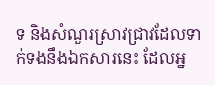ទ និងសំណួរស្រាវជ្រាវដែលទាក់ទងនឹងឯកសារនេះ ដែលអ្ន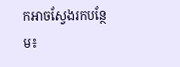កអាចស្វែងរកបន្ថែម៖